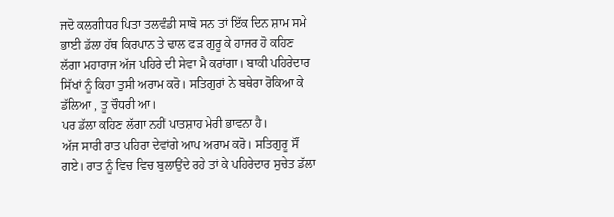ਜਦੋ ਕਲਗੀਧਰ ਪਿਤਾ ਤਲਵੰਡੀ ਸਾਬੋ ਸਨ ਤਾਂ ਇੱਕ ਦਿਨ ਸ਼ਾਮ ਸਮੇ ਭਾਈ ਡੱਲਾ ਹੱਥ ਕਿਰਪਾਨ ਤੇ ਢਾਲ ਫੜ ਗੁਰੂ ਕੇ ਹਾਜਰ ਹੋ ਕਹਿਣ ਲੱਗਾ ਮਹਾਰਾਜ ਅੱਜ ਪਹਿਰੇ ਦੀ ਸੇਵਾ ਮੈ ਕਰਾਂਗਾ। ਬਾਕੀ ਪਹਿਰੇਦਾਰ ਸਿੱਖਾਂ ਨੂੰ ਕਿਹਾ ਤੁਸੀ ਅਰਾਮ ਕਰੋ। ਸਤਿਗੁਰਾਂ ਨੇ ਬਥੇਰਾ ਰੋਕਿਆ ਕੇ ਡੱਲਿਆ , ਤੂ ਚੌਧਰੀ ਆ।
ਪਰ ਡੱਲਾ ਕਹਿਣ ਲੱਗਾ ਨਹੀਂ ਪਾਤਸ਼ਾਹ ਮੇਰੀ ਭਾਵਨਾ ਹੈ।
ਅੱਜ ਸਾਰੀ ਰਾਤ ਪਹਿਰਾ ਦੇਵਾਂਗੇ ਆਪ ਅਰਾਮ ਕਰੋ। ਸਤਿਗੁਰੂ ਸੌਂ ਗਏ। ਰਾਤ ਨੂੰ ਵਿਚ ਵਿਚ ਬੁਲਾਉਂਦੇ ਰਹੇ ਤਾਂ ਕੇ ਪਹਿਰੇਦਾਰ ਸੁਚੇਤ ਡੱਲਾ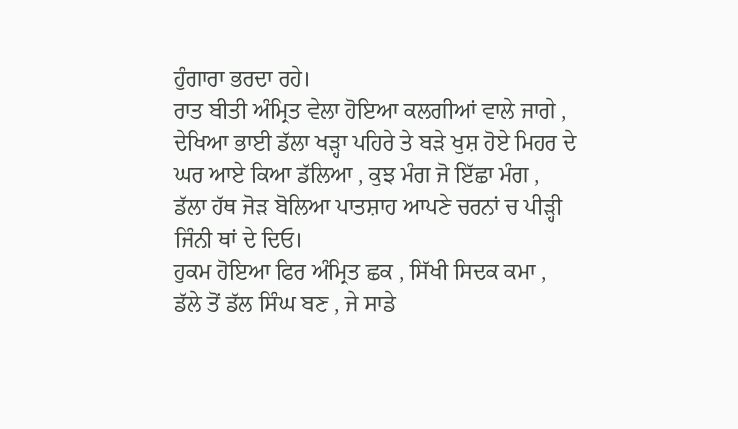ਹੁੰਗਾਰਾ ਭਰਦਾ ਰਹੇ।
ਰਾਤ ਬੀਤੀ ਅੰਮ੍ਰਿਤ ਵੇਲਾ ਹੋਇਆ ਕਲਗੀਆਂ ਵਾਲੇ ਜਾਗੇ , ਦੇਖਿਆ ਭਾਈ ਡੱਲਾ ਖਡ਼੍ਹਾ ਪਹਿਰੇ ਤੇ ਬੜੇ ਖੁਸ਼ ਹੋਏ ਮਿਹਰ ਦੇ ਘਰ ਆਏ ਕਿਆ ਡੱਲਿਆ , ਕੁਝ ਮੰਗ ਜੋ ਇੱਛਾ ਮੰਗ , ਡੱਲਾ ਹੱਥ ਜੋੜ ਬੋਲਿਆ ਪਾਤਸ਼ਾਹ ਆਪਣੇ ਚਰਨਾਂ ਚ ਪੀੜ੍ਹੀ ਜਿੰਨੀ ਥਾਂ ਦੇ ਦਿਓ।
ਹੁਕਮ ਹੋਇਆ ਫਿਰ ਅੰਮ੍ਰਿਤ ਛਕ , ਸਿੱਖੀ ਸਿਦਕ ਕਮਾ , ਡੱਲੇ ਤੋਂ ਡੱਲ ਸਿੰਘ ਬਣ , ਜੇ ਸਾਡੇ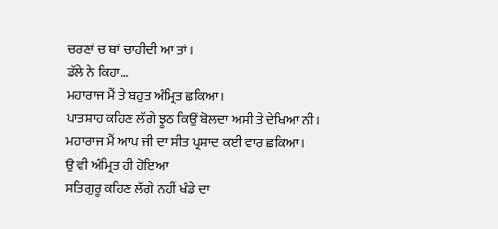ਚਰਣਾਂ ਚ ਥਾਂ ਚਾਹੀਦੀ ਆ ਤਾਂ।
ਡੱਲੇ ਨੇ ਕਿਹਾ…
ਮਹਾਰਾਜ ਮੈਂ ਤੇ ਬਹੁਤ ਅੰਮ੍ਰਿਤ ਛਕਿਆ।
ਪਾਤਸ਼ਾਹ ਕਹਿਣ ਲੱਗੇ ਝੂਠ ਕਿਉਂ ਬੋਲਦਾ ਅਸੀ ਤੇ ਦੇਖਿਆ ਨੀ।
ਮਹਾਰਾਜ ਮੈਂ ਆਪ ਜੀ ਦਾ ਸੀਤ ਪ੍ਰਸ਼ਾਦ ਕਈ ਵਾਰ ਛਕਿਆ।
ਉ ਵੀ ਅੰਮ੍ਰਿਤ ਹੀ ਹੋਇਆ
ਸਤਿਗੁਰੂ ਕਹਿਣ ਲੱਗੇ ਨਹੀਂ ਖੰਡੇ ਦਾ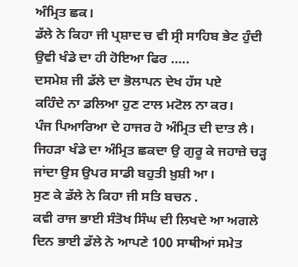ਅੰਮ੍ਰਿਤ ਛਕ।
ਡੱਲੇ ਨੇ ਕਿਹਾ ਜੀ ਪ੍ਰਸ਼ਾਦ ਚ ਵੀ ਸ੍ਰੀ ਸਾਹਿਬ ਭੇਟ ਹੁੰਦੀ ਉਵੀ ਖੰਡੇ ਦਾ ਹੀ ਹੋਇਆ ਫਿਰ …..
ਦਸਮੇਸ਼ ਜੀ ਡੱਲੇ ਦਾ ਭੋਲਾਪਨ ਦੇਖ ਹੱਸ ਪਏ
ਕਹਿੰਦੇ ਨਾ ਡਲਿਆ ਹੁਣ ਟਾਲ ਮਟੋਲ ਨਾ ਕਰ।
ਪੰਜ ਪਿਆਰਿਆ ਦੇ ਹਾਜਰ ਹੋ ਅੰਮ੍ਰਿਤ ਦੀ ਦਾਤ ਲੈ।
ਜਿਹੜਾ ਖੰਡੇ ਦਾ ਅੰਮ੍ਰਿਤ ਛਕਦਾ ਉ ਗੁਰੂ ਕੇ ਜਹਾਜ਼ੇ ਚੜ੍ਹ ਜਾਂਦਾ ਉਸ ਉਪਰ ਸਾਡੀ ਬਹੁਤੀ ਖ਼ੁਸ਼ੀ ਆ।
ਸੁਣ ਕੇ ਡੱਲੇ ਨੇ ਕਿਹਾ ਜੀ ਸਤਿ ਬਚਨ .
ਕਵੀ ਰਾਜ ਭਾਈ ਸੰਤੋਖ ਸਿੰਘ ਦੀ ਲਿਖਦੇ ਆ ਅਗਲੇ ਦਿਨ ਭਾਈ ਡੱਲੇ ਨੇ ਆਪਣੇ 100 ਸਾਥੀਆਂ ਸਮੇਤ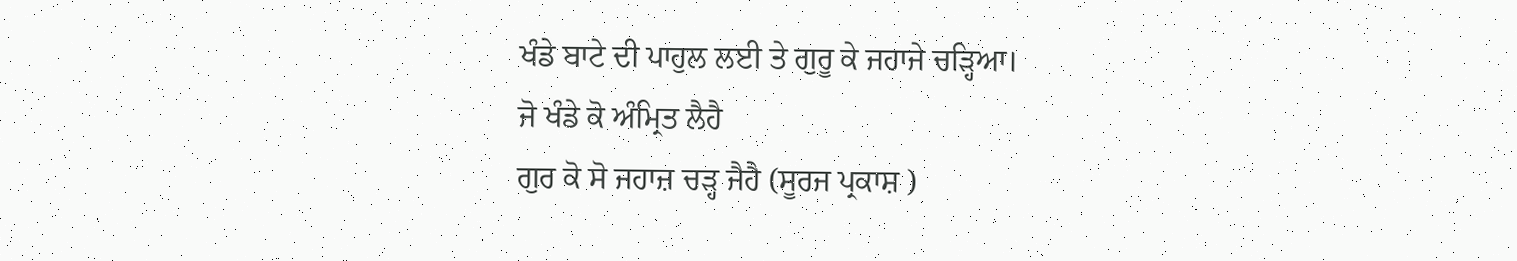ਖੰਡੇ ਬਾਟੇ ਦੀ ਪਾਹੁਲ ਲਈ ਤੇ ਗੁਰੂ ਕੇ ਜਹਾਜੇ ਚੜ੍ਹਿਆ।
ਜੋ ਖੰਡੇ ਕੋ ਅੰਮ੍ਰਿਤ ਲੈਹੈ
ਗੁਰ ਕੋ ਸੋ ਜਹਾਜ਼ ਚੜ੍ਹ ਜੈਹੈ (ਸੂਰਜ ਪ੍ਰਕਾਸ਼ )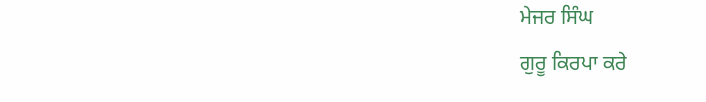ਮੇਜਰ ਸਿੰਘ
ਗੁਰੂ ਕਿਰਪਾ ਕਰੇ